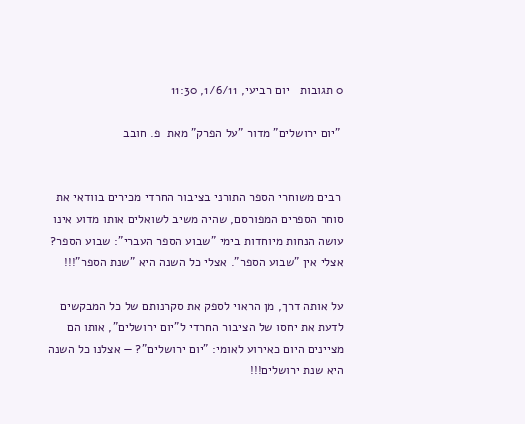0 תגובות   יום רביעי, 1/6/11, 11:30

 "יום ירושלים" מדור "על הפרק" מאת  פ. חובב


 רבים משוחרי הספר התורני בציבור החרדי מכירים בוודאי את סוחר הספרים המפורסם, שהיה משיב לשואלים אותו מדוע אינו עושה הנחות מיוחדות בימי "שבוע הספר העברי": שבוע הספר? אצלי אין "שבוע הספר". אצלי כל השנה היא "שנת הספר"!!!

על אותה דרך, מן הראוי לספק את סקרנותם של כל המבקשים לדעת את יחסו של הציבור החרדי ל"יום ירושלים", אותו הם מציינים היום כאירוע לאומי: "יום ירושלים"? — אצלנו כל השנה היא שנת ירושלים!!!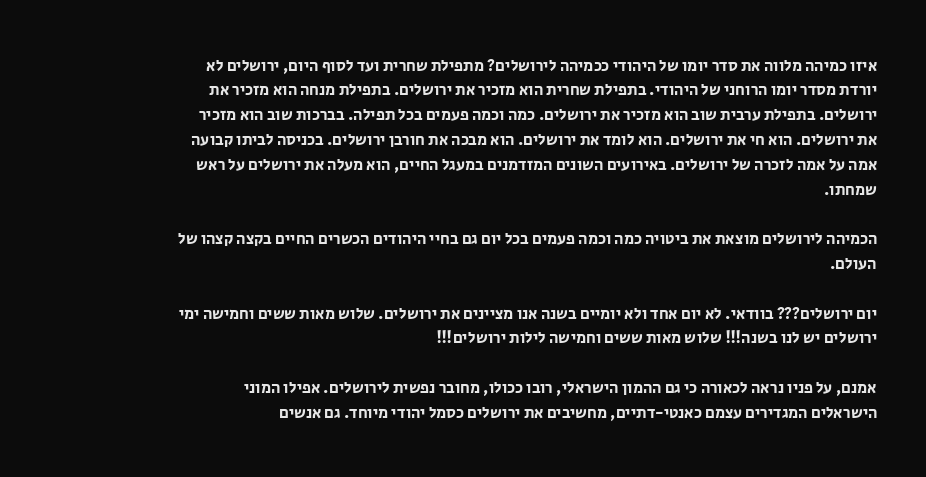איזו כמיהה מלווה את סדר יומו של היהודי ככמיהה לירושלים? מתפילת שחרית ועד לסוף היום, ירושלים לא יורדת מסדר יומו הרוחני של היהודי. בתפילת שחרית הוא מזכיר את ירושלים. בתפילת מנחה הוא מזכיר את ירושלים. בתפילת ערבית שוב הוא מזכיר את ירושלים. כמה וכמה פעמים בכל תפילה. בברכות שוב הוא מזכיר את ירושלים. הוא חי את ירושלים. הוא לומד את ירושלים. הוא מבכה את חורבן ירושלים. בכניסה לביתו קבועה אמה על אמה לזכרה של ירושלים. באירועים השונים המזדמנים במעגל החיים, הוא מעלה את ירושלים על ראש שמחתו.

הכמיהה לירושלים מוצאת את ביטויה כמה וכמה פעמים בכל יום גם בחיי היהודים הכשרים החיים בקצה קצהו של העולם.

יום ירושלים??? בוודאי. לא יום אחד ולא יומיים בשנה אנו מציינים את ירושלים. שלוש מאות ששים וחמישה ימי ירושלים יש לנו בשנה!!! שלוש מאות ששים וחמישה לילות ירושלים!!!

אמנם, על פניו נראה לכאורה כי גם ההמון הישראלי, רובו ככולו, מחובר נפשית לירושלים. אפילו המוני הישראלים המגדירים עצמם כאנטי-דתיים, מחשיבים את ירושלים כסמל יהודי מיוחד. גם אנשים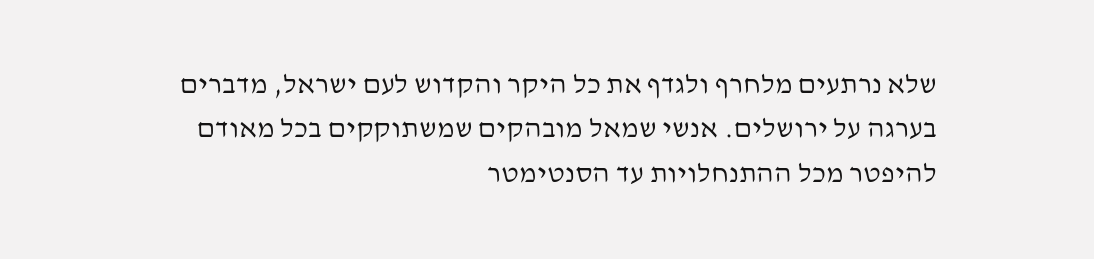שלא נרתעים מלחרף ולגדף את כל היקר והקדוש לעם ישראל, מדברים בערגה על ירושלים. אנשי שמאל מובהקים שמשתוקקים בכל מאודם להיפטר מכל ההתנחלויות עד הסנטימטר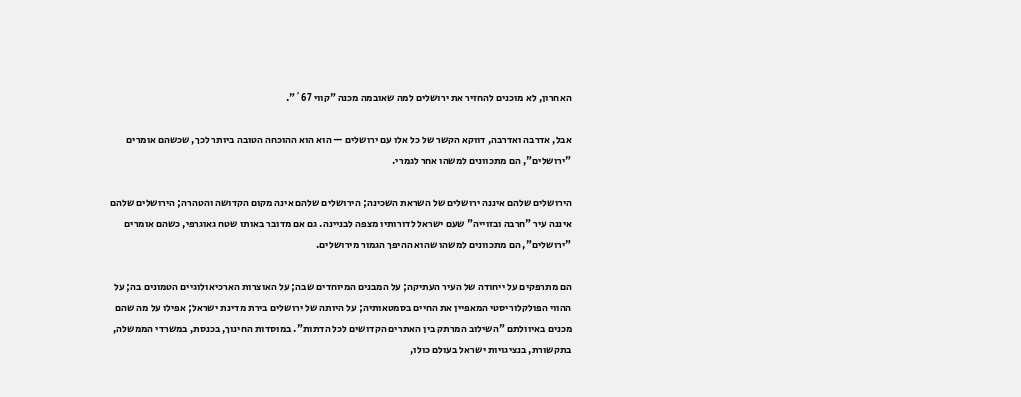האחרון, לא מוכנים להחזיר את ירושלים למה שאובמה מכנה "קווי 67´".

אבל, אדרבה ואדרבה, דווקא הקשר של כל אלו עם ירושלים — הוא הוא ההוכחה הטובה ביותר לכך, שכשהם אומרים "ירושלים", הם מתכוונים למשהו אחר לגמרי.

הירושלים שלהם איננה ירושלים של השראת השכינה; הירושלים שלהם אינה מקום הקדושה והטהרה; הירושלים שלהם איננה עיר "חרבה ובזוייה" שעם ישראל לדורותיו מצפה לבניינה. גם אם מדובר באותו שטח גאוגרפי, כשהם אומרים "ירושלים", הם מתכוונים למשהו שהוא ההיפך הגמור מירושלים.

הם מתרפקים על ייחודה של העיר העתיקה; על המבנים המיוחדים שבה; על האוצרות הארכיאולוגיים הטמונים בה; על ההווי הפולקלוריסטי המאפיין את החיים בסמטאותיה; על היותה של ירושלים בירת מדינת ישראל; אפילו על מה שהם מכנים באיוולתם "השילוב המרתק בין האתרים הקדושים לכל הדתות". במוסדות החינוך, בכנסת, במשרדי הממשלה, בתקשורת, בנציגויות ישראל בעולם כולו,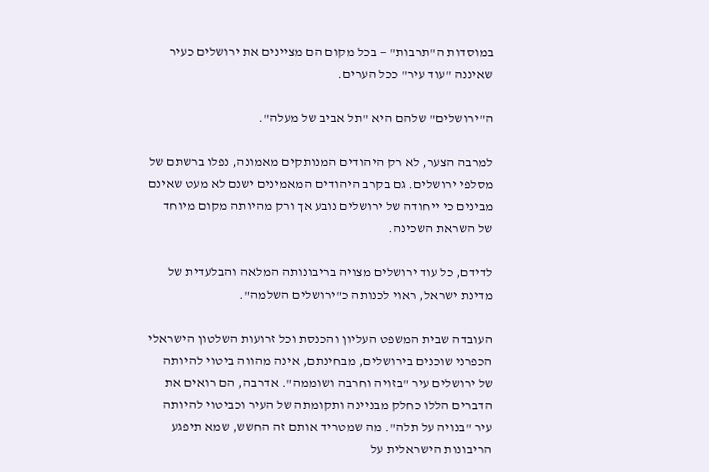במוסדות ה"תרבות" — בכל מקום הם מציינים את ירושלים כעיר שאיננה "עוד עיר" ככל הערים.

ה"ירושלים" שלהם היא "תל אביב של מעלה".

למרבה הצער, לא רק היהודים המנותקים מאמונה, נפלו ברשתם של מסלפי ירושלים. גם בקרב היהודים המאמינים ישנם לא מעט שאינם מבינים כי ייחודה של ירושלים נובע אך ורק מהיותה מקום מיוחד של השראת השכינה.

לדידם, כל עוד ירושלים מצויה בריבונותה המלאה והבלעדית של מדינת ישראל, ראוי לכנותה כ"ירושלים השלמה".

העובדה שבית המשפט העליון והכנסת וכל זרועות השלטון הישראלי הכפרני שוכנים בירושלים, מבחינתם, אינה מהווה ביטוי להיותה של ירושלים עיר "בזויה וחרבה ושוממה". אדרבה, הם רואים את הדברים הללו כחלק מבניינה ותקומתה של העיר וכביטוי להיותה עיר "בנויה על תלה". מה שמטריד אותם זה החשש, שמא תיפגע הריבונות הישראלית על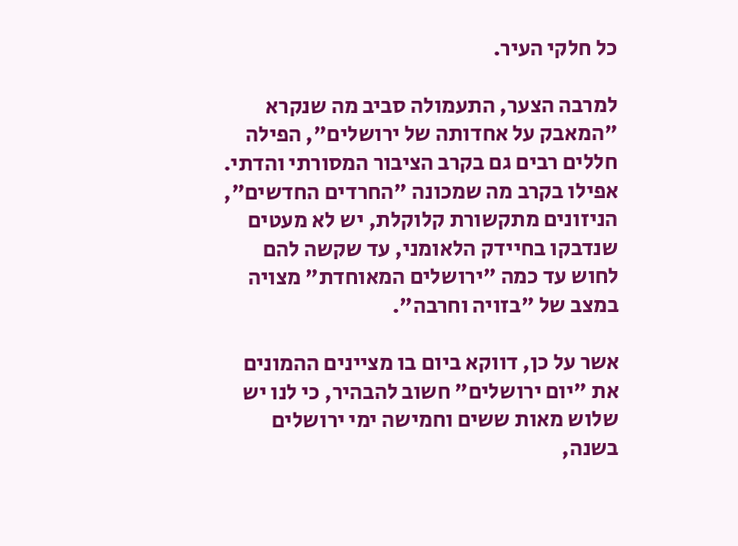כל חלקי העיר.

למרבה הצער, התעמולה סביב מה שנקרא "המאבק על אחדותה של ירושלים", הפילה חללים רבים גם בקרב הציבור המסורתי והדתי. אפילו בקרב מה שמכונה "החרדים החדשים", הניזונים מתקשורת קלוקלת, יש לא מעטים שנדבקו בחיידק הלאומני, עד שקשה להם לחוש עד כמה "ירושלים המאוחדת" מצויה במצב של "בזויה וחרבה".

אשר על כן, דווקא ביום בו מציינים ההמונים את "יום ירושלים" חשוב להבהיר, כי לנו יש שלוש מאות ששים וחמישה ימי ירושלים בשנה,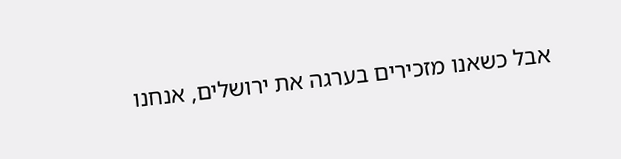אבל כשאנו מזכירים בערגה את ירושלים, אנחנו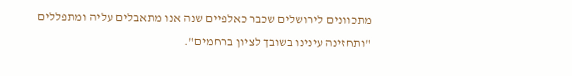מתכוונים לירושלים שכבר כאלפיים שנה אנו מתאבלים עליה ומתפללים "ותחזינה עינינו בשובך לציון ברחמים".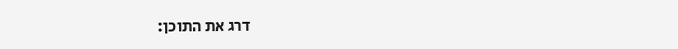דרג את התוכן: